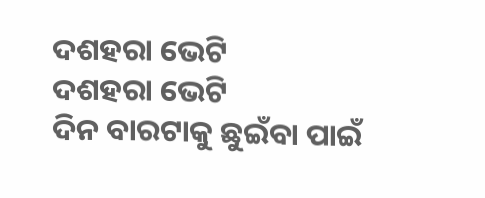ଦଶହରା ଭେଟି
ଦଶହରା ଭେଟି
ଦିନ ବାରଟାକୁ ଛୁଇଁବା ପାଇଁ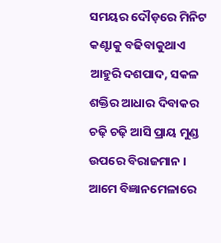ସମୟର ଦୌଡ଼ରେ ମିନିଟ କଣ୍ଟାକୁ ବଢିବାକୁଥାଏ ଆହୁରି ଦଶପାଦ, ସକଳ ଶକ୍ତିର ଆଧାର ଦିବାକର ଚଢ଼ି ଚଢ଼ି ଆସି ପ୍ରାୟ ମୁଣ୍ଡ ଉପରେ ବିରାଜମାନ । ଆମେ ବିଜ୍ଞାନମେଳାରେ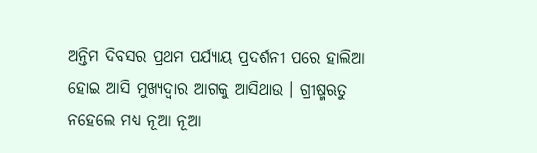ଅନ୍ତିମ ଦିବସର ପ୍ରଥମ ପର୍ଯ୍ୟାୟ ପ୍ରଦର୍ଶନୀ ପରେ ହାଲିଆ ହୋଇ ଆସି ମୁଖ୍ୟଦ୍ୱାର ଆଗକୁ ଆସିଥାଉ । ଗ୍ରୀଷ୍ମଋତୁ ନହେଲେ ମଧ୍ୟ ନୂଆ ନୂଆ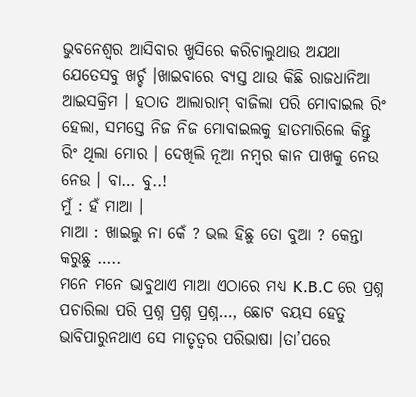ଭୁବନେଶ୍ୱର ଆସିବାର ଖୁସିରେ କରିଚାଲୁଥାଉ ଅଯଥା ଯେତେସବୁ ଖର୍ଚ୍ଚ ।ଖାଇବାରେ ବ୍ୟସ୍ତ ଥାଉ କିଛି ରାଜଧାନିଆ ଆଇସକ୍ରିମ । ହଠାତ ଆଲାରାମ୍ ବାଜିଲା ପରି ମୋବାଇଲ ରିଂ ହେଲା, ସମସ୍ତେ ନିଜ ନିଜ ମୋବାଇଲକୁ ହାତମାରିଲେ କିନ୍ତୁ ରିଂ ଥିଲା ମୋର । ଦେଖିଲି ନୂଆ ନମ୍ବର କାନ ପାଖକୁ ନେଉ ନେଉ । ବା… ବୁ..!
ମୁଁ : ହଁ ମାଆ ।
ମାଆ : ଖାଇଲୁ ନା କେଁ ? ଭଲ ହିଛୁ ତୋ ବୁଆ ? କେନ୍ତା କରୁଛୁ …..
ମନେ ମନେ ଭାବୁଥାଏ ମାଆ ଏଠାରେ ମଧ୍ୟ K.B.C ରେ ପ୍ରଶ୍ନ ପଚାରିଲା ପରି ପ୍ରଶ୍ନ ପ୍ରଶ୍ନ ପ୍ରଶ୍ନ…, ଛୋଟ ବୟସ ହେତୁ ଭାବିପାରୁନଥାଏ ସେ ମାତୃତ୍ୱର ପରିଭାଷା ।ତା’ପରେ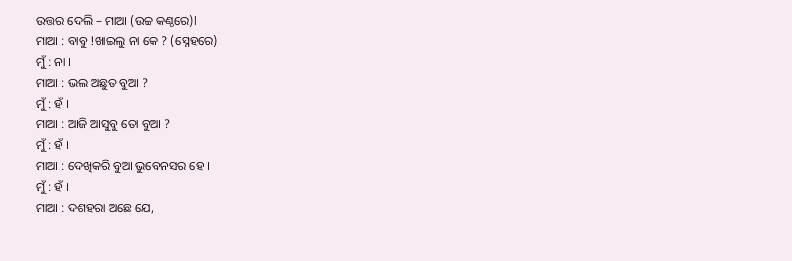ଉତ୍ତର ଦେଲି – ମାଆ (ଉଚ୍ଚ କଣ୍ଠରେ)l
ମାଆ : ବାବୁ !ଖାଇଲୁ ନା କେ ? (ସ୍ନେହରେ)
ମୁଁ : ନା ।
ମାଆ : ଭଲ ଅଛୁତ ବୁଆ ?
ମୁଁ : ହଁ ।
ମାଆ : ଆଜି ଆସୁବୁ ତୋ ବୁଆ ?
ମୁଁ : ହଁ ।
ମାଆ : ଦେଖିକରି ବୁଆ ଭୁବେନସର ହେ ।
ମୁଁ : ହଁ ।
ମାଆ : ଦଶହରା ଅଛେ ଯେ,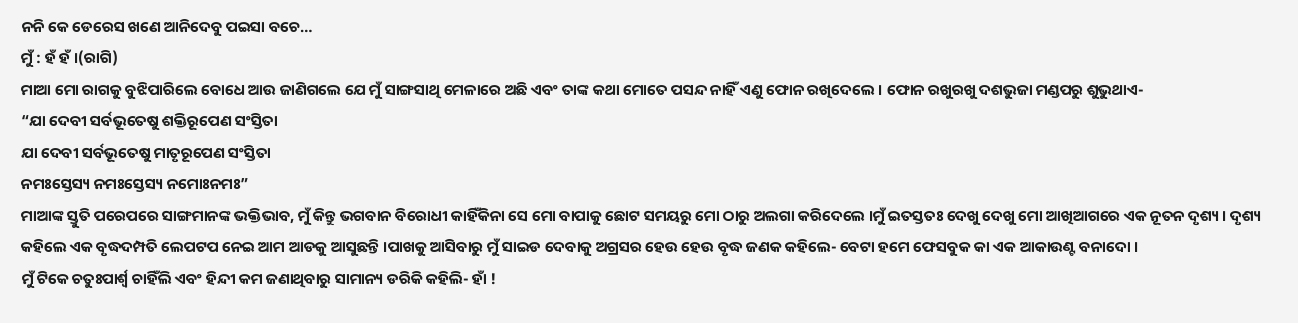ନନି କେ ଡେରେସ ଖଣେ ଆନିଦେବୁ ପଇସା ବଚେ…
ମୁଁ : ହଁ ହଁ ।(ରାଗି)
ମାଆ ମୋ ରାଗକୁ ବୁଝିପାରିଲେ ବୋଧେ ଆଉ ଜାଣିଗଲେ ଯେ ମୁଁ ସାଙ୍ଗସାଥି ମେଳାରେ ଅଛି ଏବଂ ତାଙ୍କ କଥା ମୋତେ ପସନ୍ଦ ନାହିଁ ଏଣୁ ଫୋନ ରଖିଦେଲେ । ଫୋନ ରଖୁରଖୁ ଦଶଭୁଜା ମଣ୍ଡପରୁ ଶୁଭୁଥାଏ-
“ଯା ଦେବୀ ସର୍ବଭୂତେଷୁ ଶକ୍ତିରୂପେଣ ସଂସ୍ତିତା
ଯା ଦେବୀ ସର୍ବଭୂତେଷୁ ମାତୃରୂପେଣ ସଂସ୍ତିତା
ନମଃସ୍ତେସ୍ୟ ନମଃସ୍ତେସ୍ୟ ନମୋଃନମଃ”
ମାଆଙ୍କ ସ୍ତୁତି ପରେପରେ ସାଙ୍ଗମାନଙ୍କ ଭକ୍ତିଭାବ, ମୁଁ କିନ୍ତୁ ଭଗବାନ ବିରୋଧୀ କାହିଁକିନା ସେ ମୋ ବାପାକୁ ଛୋଟ ସମୟରୁ ମୋ ଠାରୁ ଅଲଗା କରିଦେଲେ ।ମୁଁ ଇତସ୍ତତଃ ଦେଖୁ ଦେଖୁ ମୋ ଆଖିଆଗରେ ଏକ ନୂତନ ଦୃଶ୍ୟ । ଦୃଶ୍ୟ କହିଲେ ଏକ ବୃଦ୍ଧଦମ୍ପତି ଲେପଟପ ନେଇ ଆମ ଆଡକୁ ଆସୁଛନ୍ତି ।ପାଖକୁ ଆସିବାରୁ ମୁଁ ସାଇଡ ଦେବାକୁ ଅଗ୍ରସର ହେଉ ହେଉ ବୃଦ୍ଧ ଜଣକ କହିଲେ- ବେଟା ହମେ ଫେସବୁକ କା ଏକ ଆକାଉଣ୍ଟ ବନାଦୋ ।
ମୁଁ ଟିକେ ଚତୁଃପାର୍ଶ୍ୱ ଚାହିଁଲି ଏବଂ ହିନ୍ଦୀ କମ ଜଣାଥିବାରୁ ସାମାନ୍ୟ ଡରିକି କହିଲି- ହାଁ !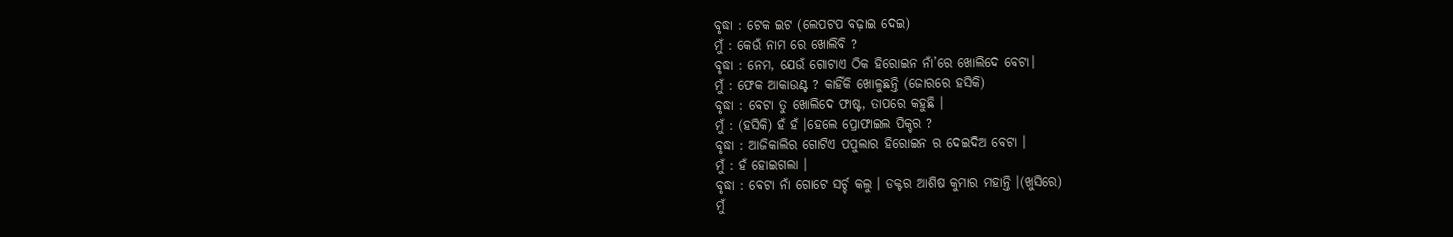ବୃଦ୍ଧା : ଟେକ ଇଟ (ଲେପଟପ ବଢ଼ାଇ ଦେଇ)
ମୁଁ : କେଉଁ ନାମ ରେ ଖୋଲିବି ?
ବୃଦ୍ଧା : ନେମ, ଯେଉଁ ଗୋଟାଏ ଠିକ ହିରୋଇନ ନାଁ’ରେ ଖୋଲିଦେ ବେଟା।
ମୁଁ : ଫେକ ଆକାଉଣ୍ଟ ? କାହିଁକି ଖୋଳୁଛନ୍ତି (ଜୋରରେ ହସିକି)
ବୃଦ୍ଧା : ବେଟା ତୁ ଖୋଲିଦେ ଫାଷ୍ଟ, ତାପରେ କହୁଛି ।
ମୁଁ : (ହସିକି) ହଁ ହଁ ।ହେଲେ ପ୍ରୋଫାଇଲ ପିକ୍ଚର ?
ବୃଦ୍ଧା : ଆଜିକାଲିର ଗୋଟିଏ ପପୁଲାର ହିରୋଇନ ର ଦେଇଦିଅ ବେଟା ।
ମୁଁ : ହଁ ହୋଇଗଲା ।
ବୃଦ୍ଧା : ବେଟା ନାଁ ଗୋଟେ ସର୍ଚ୍ଚ କଲୁ । ଡକ୍ଟର ଆଶିଷ କୁମାର ମହାନ୍ତି ।(ଖୁସିରେ)
ମୁଁ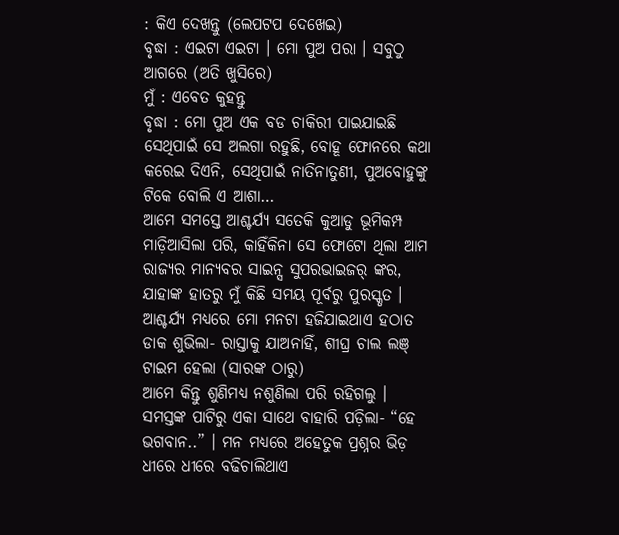: କିଏ ଦେଖନ୍ତୁ (ଲେପଟପ ଦେଖେଇ)
ବୃଦ୍ଧା : ଏଇଟା ଏଇଟା । ମୋ ପୁଅ ପରା । ସବୁଠୁ ଆଗରେ (ଅତି ଖୁସିରେ)
ମୁଁ : ଏବେତ କୁହନ୍ତୁ
ବୃଦ୍ଧା : ମୋ ପୁଅ ଏକ ବଡ ଚାକିରୀ ପାଇଯାଇଛି ସେଥିପାଇଁ ସେ ଅଲଗା ରହୁଛି, ବୋହୂ ଫୋନରେ କଥା କରେଇ ଦିଏନି, ସେଥିପାଇଁ ନାତିନାତୁଣୀ, ପୁଅବୋହୁଙ୍କୁ ଟିକେ ବୋଲି ଏ ଆଶା…
ଆମେ ସମସ୍ତେ ଆଶ୍ଚର୍ଯ୍ୟ ସତେକି କୁଆଡୁ ଭୂମିକମ୍ପ ମାଡ଼ିଆସିଲା ପରି, କାହିଁକିନା ସେ ଫୋଟୋ ଥିଲା ଆମ ରାଜ୍ୟର ମାନ୍ୟବର ସାଇନ୍ସ ସୁପରଭାଇଜର୍ ଙ୍କର, ଯାହାଙ୍କ ହାତରୁ ମୁଁ କିଛି ସମୟ ପୂର୍ବରୁ ପୁରସ୍କୃତ । ଆଶ୍ଚର୍ଯ୍ୟ ମଧ୍ୟରେ ମୋ ମନଟା ହଜିଯାଇଥାଏ ହଠାତ ଡାକ ଶୁଭିଲା- ରାସ୍ତାକୁ ଯାଅନାହିଁ, ଶୀଘ୍ର ଚାଲ ଲଞ୍ ଟାଇମ ହେଲା (ସାରଙ୍କ ଠାରୁ)
ଆମେ କିନ୍ତୁ ଶୁଣିମଧ୍ୟ ନଶୁଣିଲା ପରି ରହିଗଲୁ । ସମସ୍ତଙ୍କ ପାଟିରୁ ଏକା ସାଥେ ବାହାରି ପଡ଼ିଲା- “ହେ ଭଗବାନ..” । ମନ ମଧ୍ୟରେ ଅହେତୁକ ପ୍ରଶ୍ନର ଭିଡ଼ ଧୀରେ ଧୀରେ ବଢିଚାଲିଥାଏ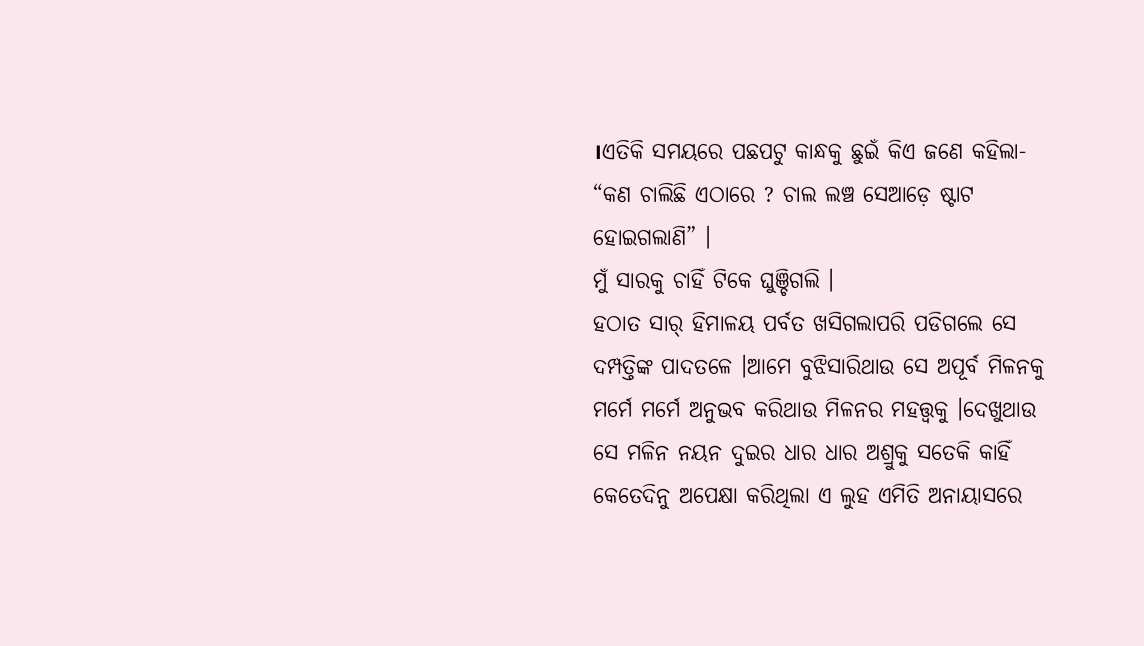।ଏତିକି ସମୟରେ ପଛପଟୁ କାନ୍ଧକୁ ଛୁଇଁ କିଏ ଜଣେ କହିଲା- “କଣ ଚାଲିଛି ଏଠାରେ ? ଚାଲ ଲଞ୍ଚ ସେଆଡ଼େ ଷ୍ଟାଟ ହୋଇଗଲାଣି” ।
ମୁଁ ସାରକୁ ଚାହିଁ ଟିକେ ଘୁଞ୍ଚିଗଲି ।
ହଠାତ ସାର୍ ହିମାଳୟ ପର୍ବତ ଖସିଗଲାପରି ପଡିଗଲେ ସେ ଦମ୍ପତ୍ତିଙ୍କ ପାଦତଳେ ।ଆମେ ବୁଝିସାରିଥାଉ ସେ ଅପୂର୍ବ ମିଳନକୁ ମର୍ମେ ମର୍ମେ ଅନୁଭବ କରିଥାଉ ମିଳନର ମହତ୍ତ୍ୱକୁ ।ଦେଖୁଥାଉ ସେ ମଳିନ ନୟନ ଦୁଇର ଧାର ଧାର ଅଶ୍ରୁକୁ ସତେକି କାହିଁ କେତେଦିନୁ ଅପେକ୍ଷା କରିଥିଲା ଏ ଲୁହ ଏମିତି ଅନାୟାସରେ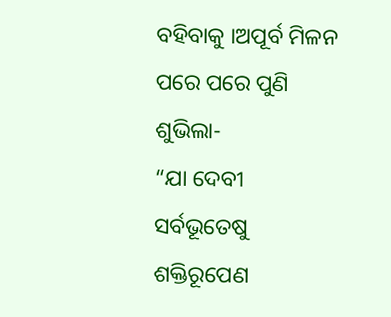ବହିବାକୁ ।ଅପୂର୍ବ ମିଳନ ପରେ ପରେ ପୁଣି ଶୁଭିଲା-
“ଯା ଦେବୀ ସର୍ବଭୂତେଷୁ ଶକ୍ତିରୂପେଣ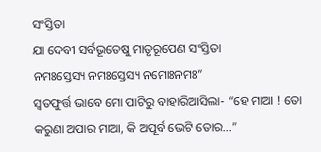ସଂସ୍ତିତା
ଯା ଦେବୀ ସର୍ବଭୂତେଷୁ ମାତୃରୂପେଣ ସଂସ୍ତିତା
ନମଃସ୍ତେସ୍ୟ ନମଃସ୍ତେସ୍ୟ ନମୋଃନମଃ”
ସ୍ବତଫୁର୍ତ୍ତ ଭାବେ ମୋ ପାଟିରୁ ବାହାରିଆସିଲା- “ହେ ମାଆ ! ତୋ କରୁଣା ଅପାର ମାଆ, କି ଅପୂର୍ବ ଭେଟି ତୋର…”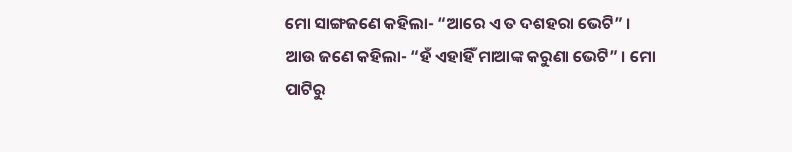ମୋ ସାଙ୍ଗଜଣେ କହିଲା- “ଆରେ ଏ ତ ଦଶହରା ଭେଟି” । ଆଉ ଜଣେ କହିଲା- “ହଁ ଏହାହିଁ ମାଆଙ୍କ କରୁଣା ଭେଟି” । ମୋ ପାଟିରୁ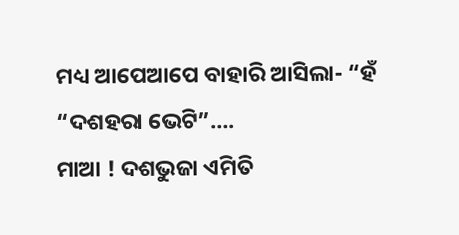ମଧ୍ୟ ଆପେଆପେ ବାହାରି ଆସିଲା- “ହଁ “ଦଶହରା ଭେଟି”….
ମାଆ ! ଦଶଭୁଜା ଏମିତି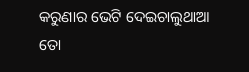କରୁଣାର ଭେଟି ଦେଇଚାଲୁଥାଆ ତୋ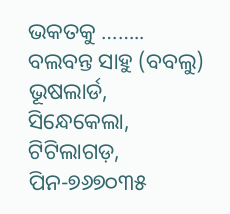ଭକତକୁ ……..
ବଲବନ୍ତ ସାହୁ (ବବଲୁ)
ଭୂଷଲାର୍ଡ, ସିନ୍ଧେକେଲା, ଟିଟିଲାଗଡ଼, ପିନ-୭୬୭୦୩୫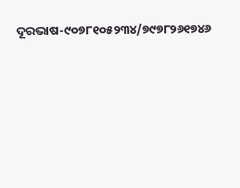ଦୂରଭାଷ-୯୦୭୮୧୦୫୨୩୪/୭୯୭୮୨୬୧୭୪୬